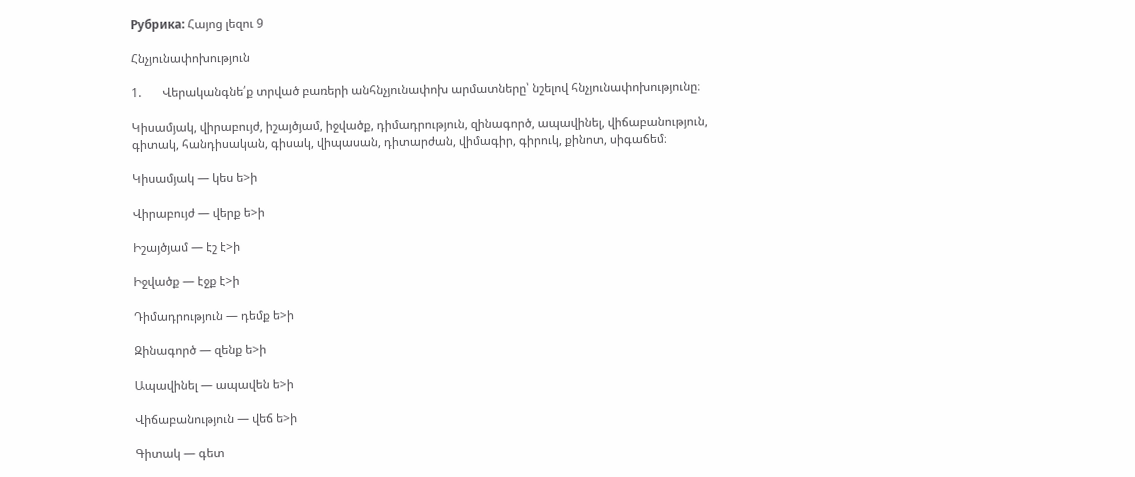Рубрика: Հայոց լեզու 9

Հնչյունափոխություն

1.       Վերականգնե՛ք տրված բառերի անհնչյունափոխ արմատները՝ նշելով հնչյունափոխությունը։

Կիսամյակ, վիրաբույժ, իշայծյամ, իջվածք, դիմադրություն, զինագործ, ապավինել, վիճաբանություն, գիտակ, հանդիսական, գիսակ, վիպասան, դիտարժան, վիմագիր, գիրուկ, քինոտ, սիգաճեմ։

Կիսամյակ — կես ե>ի

Վիրաբույժ — վերք ե>ի

Իշայծյամ — էշ է>ի

Իջվածք — էջք է>ի

Դիմադրություն — դեմք ե>ի

Զինագործ — զենք ե>ի

Ապավինել — ապավեն ե>ի

Վիճաբանություն — վեճ ե>ի

Գիտակ — գետ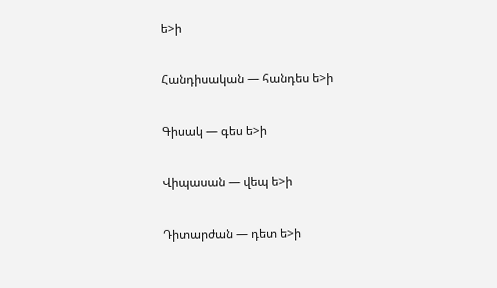ե>ի

Հանդիսական — հանդես ե>ի

Գիսակ — գես ե>ի

Վիպասան — վեպ ե>ի

Դիտարժան — դետ ե>ի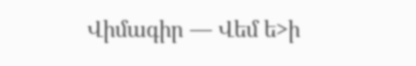Վիմագիր — Վեմ ե>ի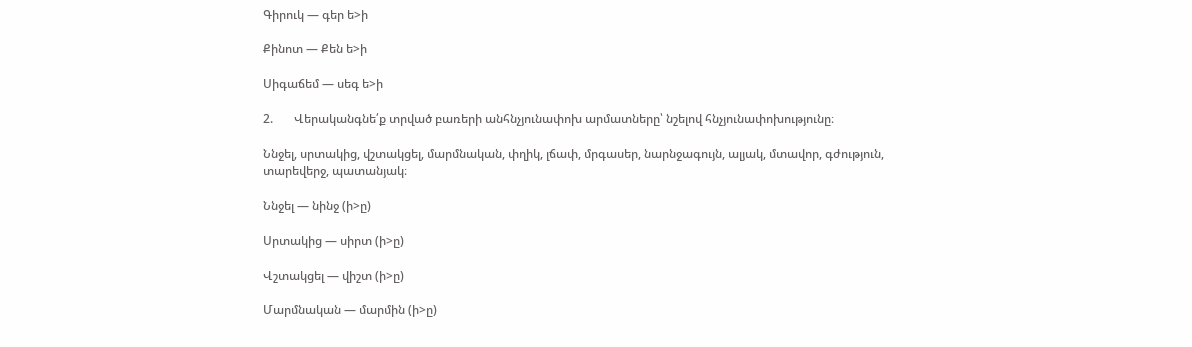Գիրուկ — գեր ե>ի

Քինոտ — Քեն ե>ի

Սիգաճեմ — սեգ ե>ի

2.       Վերականգնե՛ք տրված բառերի անհնչյունափոխ արմատները՝ նշելով հնչյունափոխությունը։

Ննջել, սրտակից, վշտակցել, մարմնական, փղիկ, լճափ, մրգասեր, նարնջագույն, ալյակ, մտավոր, գժություն, տարեվերջ, պատանյակ։

Ննջել — նինջ (ի>ը)

Սրտակից — սիրտ (ի>ը)

Վշտակցել — վիշտ (ի>ը)

Մարմնական — մարմին (ի>ը)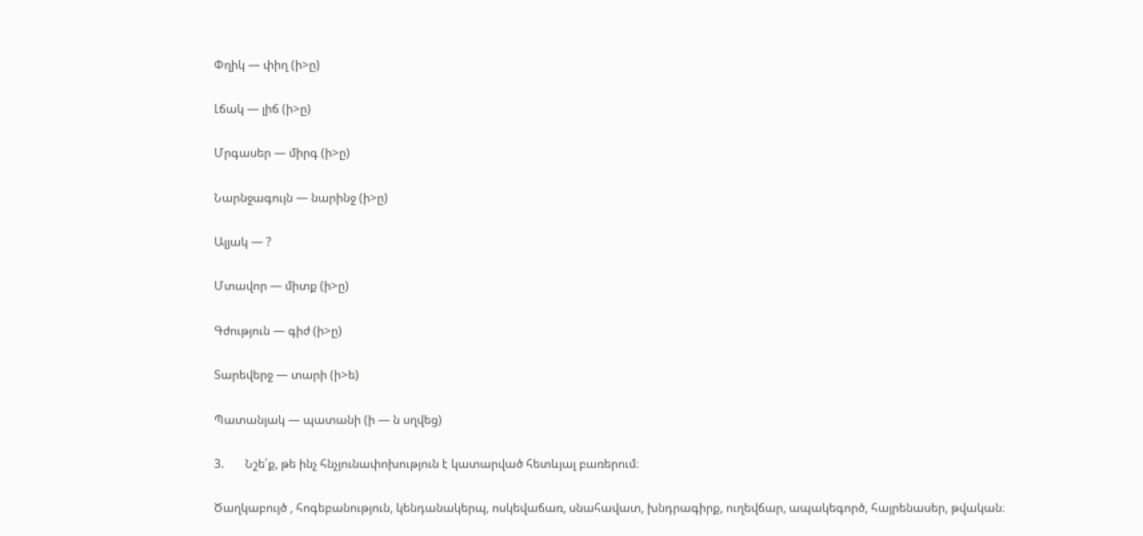Փղիկ — փիղ (ի>ը)

Լճակ — լիճ (ի>ը)

Մրգասեր — միրգ (ի>ը)

Նարնջագույն — նարինջ (ի>ը)

Ալյակ — ?

Մտավոր — միտք (ի>ը)

Գժություն — գիժ (ի>ը)

Տարեվերջ — տարի (ի>ե)

Պատանյակ — պատանի (ի — ն սղվեց)

3.       Նշե՛ք, թե ինչ հնչյունափոխություն է կատարված հետևյալ բառերում։

Ծաղկաբույծ , հոգեբանություն, կենդանակերպ, ոսկեվաճառ, սնահավատ, խնդրագիրք, ուղեվճար, ապակեգործ, հայրենասեր, թվական։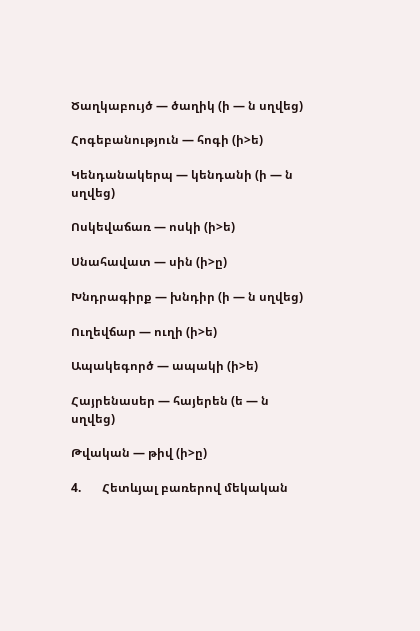Ծաղկաբույծ — ծաղիկ (ի — ն սղվեց)

Հոգեբանություն — հոգի (ի>ե)

Կենդանակերպ — կենդանի (ի — ն սղվեց)

Ոսկեվաճառ — ոսկի (ի>ե)

Սնահավատ — սին (ի>ը)

Խնդրագիրք — խնդիր (ի — ն սղվեց)

Ուղեվճար — ուղի (ի>ե)

Ապակեգործ — ապակի (ի>ե)

Հայրենասեր — հայերեն (ե — ն սղվեց)

Թվական — թիվ (ի>ը)

4.       Հետևյալ բառերով մեկական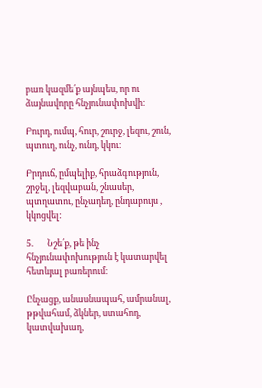բառ կազմե՛ք այնպես, որ ու ձայնավորը հնչյունափոխվի։

Բուրդ, ումպ, հուր, շուրջ, լեզու, շուն, պտուղ, ունչ, ունդ, կկու։

Բրդուճ, ըմպելիք, հրաձգություն, շրջել, լեզվաբան, շնասեր, պտղատու, ընչադեղ, ընդաբույս , կկոցվել:

5.       Նշե՛ք, թե ինչ հնչյունափոխություն է կատարվել հետևյալ բառերում։

Ընչացք, անասնապահ, ամրանալ, թթվահամ, ձկներ, ստահոդ, կատվախաղ,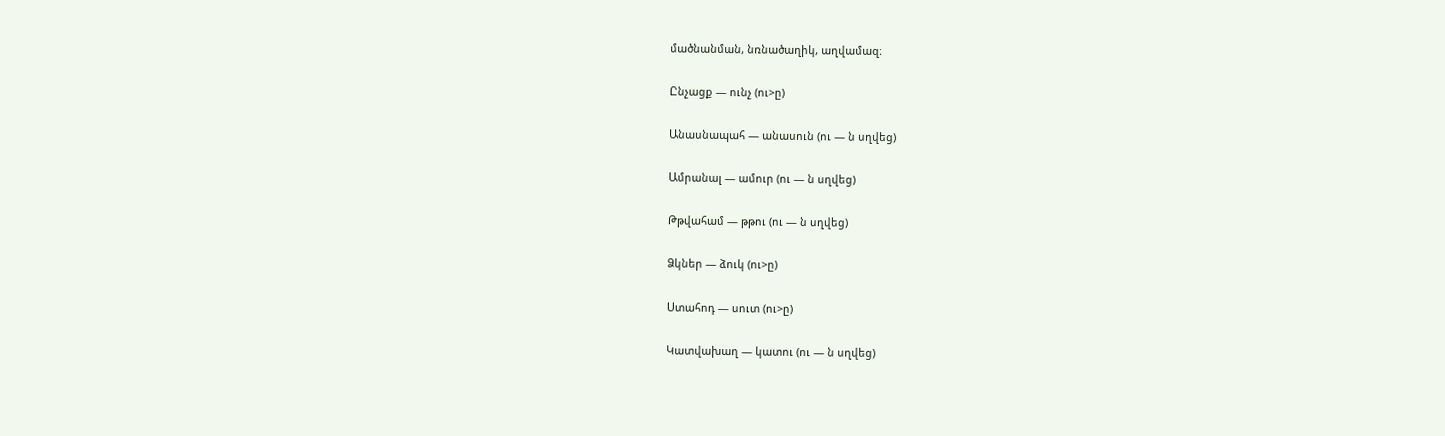մածնանման, նռնածաղիկ, աղվամազ։

Ընչացք — ունչ (ու>ը)

Անասնապահ — անասուն (ու — ն սղվեց)

Ամրանալ — ամուր (ու — ն սղվեց)

Թթվահամ — թթու (ու — ն սղվեց)

Ձկներ — ձուկ (ու>ը)

Ստահոդ — սուտ (ու>ը)

Կատվախաղ — կատու (ու — ն սղվեց)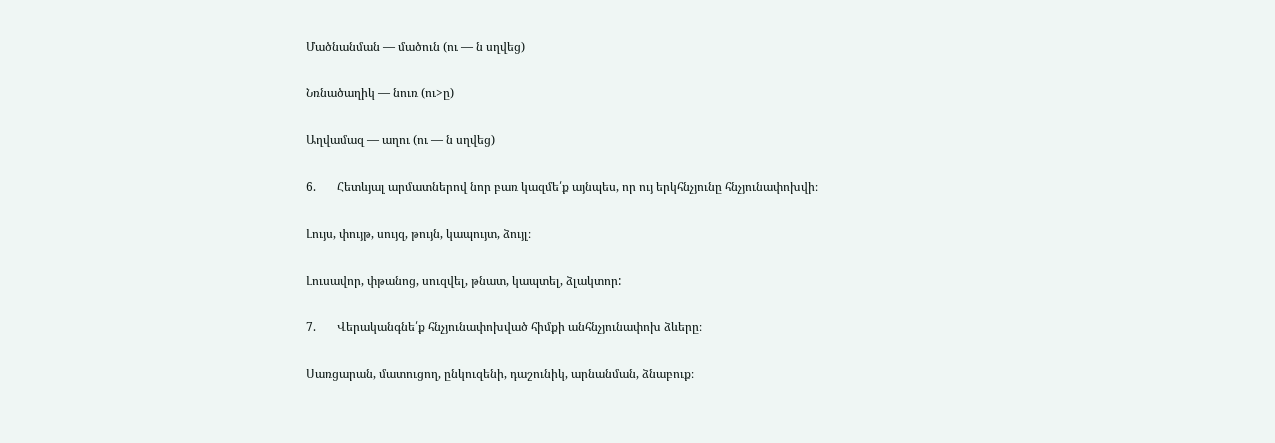Մածնանման — մածուն (ու — ն սղվեց)

Նռնածաղիկ — նուռ (ու>ը)

Աղվամազ — աղու (ու — ն սղվեց)

6.       Հետևյալ արմատներով նոր բառ կազմե՛ք այնպես, որ ույ երկհնչյունը հնչյունափոխվի։

Լույս, փույթ, սույզ, թույն, կապույտ, ձույլ։

Լուսավոր, փթանոց, սուզվել, թնատ, կապտել, ձլակտոր:

7.       Վերականգնե՛ք հնչյունափոխված հիմքի անհնչյունափոխ ձևերը։

Սառցարան, մատուցող, ընկուզենի, դաշունիկ, արնանման, ձնաբուք։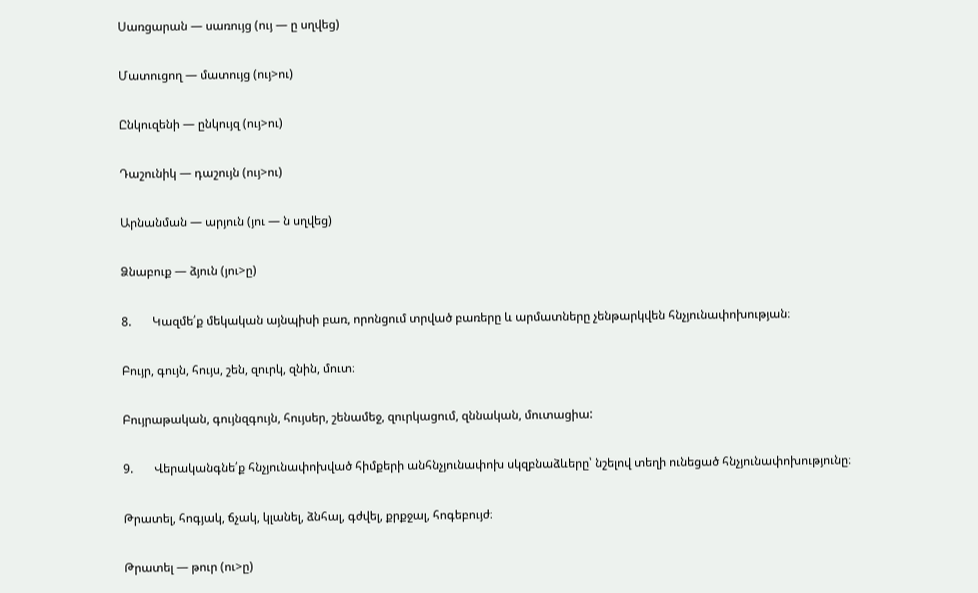Սառցարան — սառույց (ույ — ը սղվեց)

Մատուցող — մատույց (ույ>ու)

Ընկուզենի — ընկույզ (ույ>ու)

Դաշունիկ — դաշույն (ույ>ու)

Արնանման — արյուն (յու — ն սղվեց)

Ձնաբուք — ձյուն (յու>ը)

8.       Կազմե՛ք մեկական այնպիսի բառ, որոնցում տրված բառերը և արմատները չենթարկվեն հնչյունափոխության։

Բույր, գույն, հույս, շեն, զուրկ, զնին, մուտ։

Բույրաթական, գույնզգույն, հույսեր, շենամեջ, զուրկացում, զննական, մուտացիա:

9.       Վերականգնե՛ք հնչյունափոխված հիմքերի անհնչյունափոխ սկզբնաձևերը՝ նշելով տեղի ունեցած հնչյունափոխությունը։

Թրատել, հոգյակ, ճչակ, կլանել, ձնհալ, գժվել, քրքջալ, հոգեբույժ։

Թրատել — թուր (ու>ը)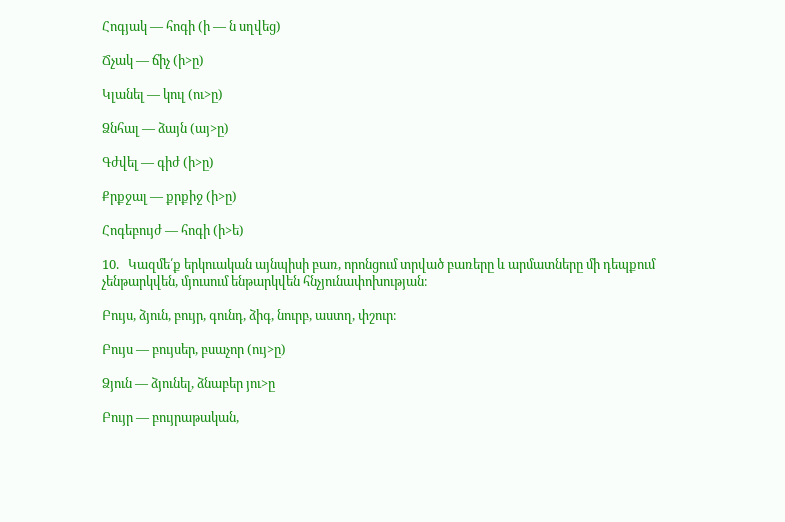Հոգյակ — հոգի (ի — ն սղվեց)

Ճչակ — ճիչ (ի>ը)

Կլանել — կուլ (ու>ը)

Ձնհալ — ձայն (այ>ը)

Գժվել — գիժ (ի>ը)

Քրքջալ — քրքիջ (ի>ը)

Հոգեբույժ — հոգի (ի>ե)

10.   Կազմե՛ք երկուական այնպիսի բառ, որոնցում տրված բառերը և արմատները մի դեպքում չենթարկվեն, մյուսում ենթարկվեն հնչյունափոխության։

Բույս, ձյուն, բույր, գունդ, ձիգ, նուրբ, աստղ, փշուր։

Բույս — բույսեր, բսաչոր (ույ>ը)

Ձյուն — ձյունել, ձնաբեր յու>ը

Բույր — բույրաթական,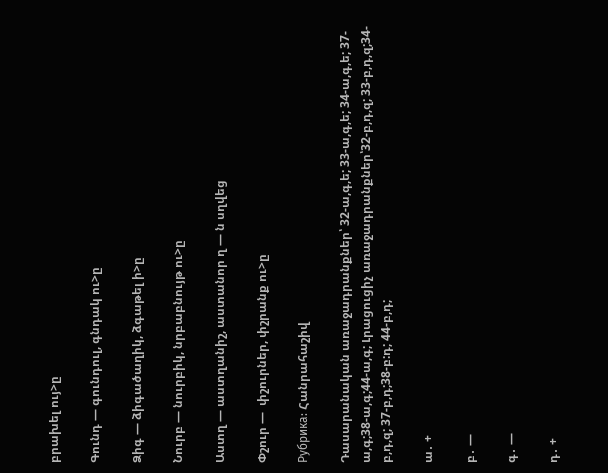բրախել ույ>ը

Գունդ — գունդուլ, գնդակ ու>ը

Ձիգ — ձիգածաղիկ, ձգաթել ի>ը

Նուրբ — նուրբիկ, նրբաբնույթ ու>ը

Աստղ — աստղանիշ, աստանոր ղ — ն սղվեց

Փշուր —  փշուրներ, փշրանք ու>ը

Рубрика: Հանրահաշիվ

Դասարանական առաջադրանքներ՝ 32-ա,գ,ե; 33-ա,գ,ե; 34-ա,գ,ե; 37-ա,գ;38-ա,գ;44-ա,գ; Լրացուցիչ առաջադրանքներ՝32-բ,դ,զ; 33-բ,դ,զ;34-բ,դ,զ; 37-բ,դ;38-բ:դ; 44-բ,դ;

ա․ +

բ․ —

գ․ —

դ․ +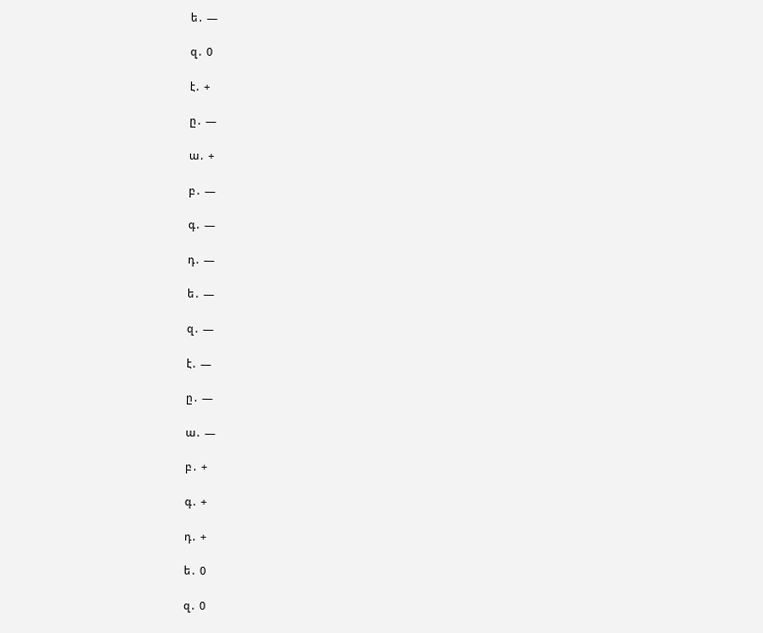ե․ —

զ․ 0

է․ +

ը․ —

ա․ +

բ․ —

գ․ —

դ․ —

ե․ —

զ․ —

է․ —

ը․ —

ա․ —

բ․ +

գ․ +

դ․ +

ե․ 0

զ․ 0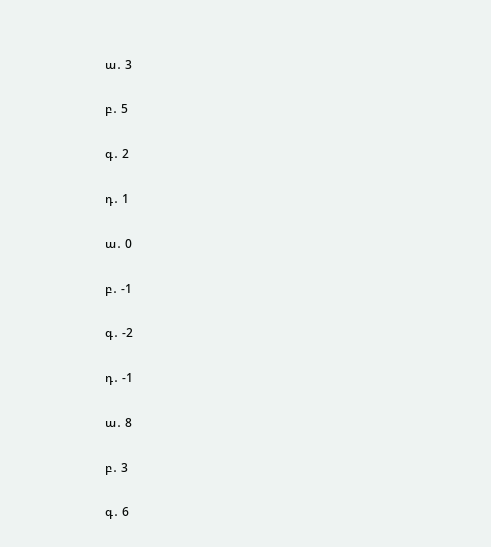ա․ 3

բ․ 5

գ․ 2

դ․ 1

ա․ 0

բ․ -1

գ․ -2

դ․ -1

ա․ 8

բ․ 3

գ․ 6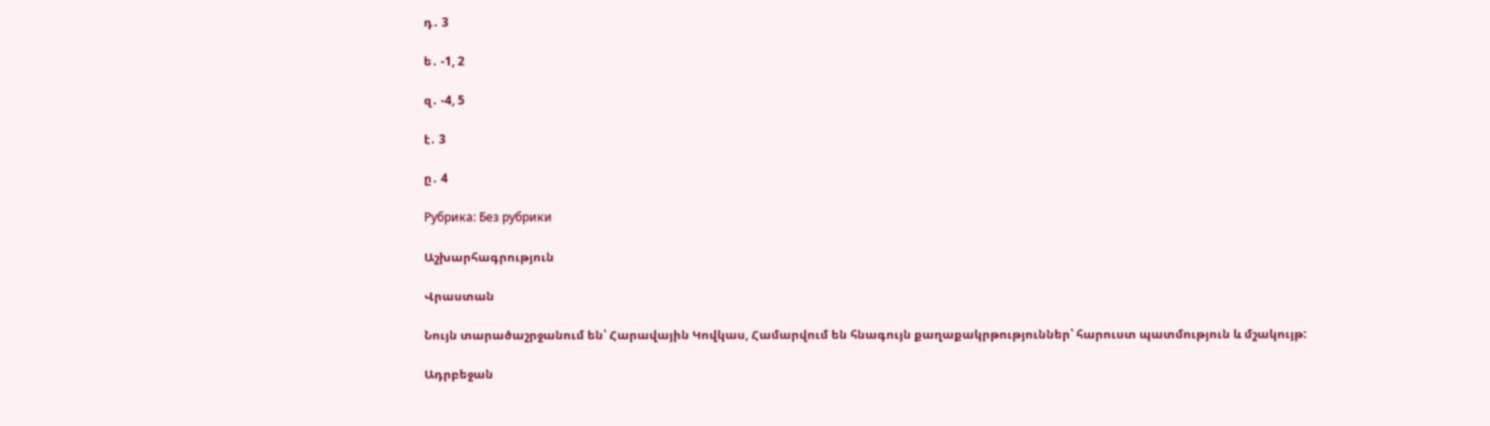դ․ 3

ե․ -1, 2

զ․ -4, 5

է․ 3

ը․ 4

Рубрика: Без рубрики

Աշխարհագրություն

Վրաստան

Նույն տարածաշրջանում են՝ Հարավային Կովկաս, Համարվում են հնագույն քաղաքակրթություններ՝ հարուստ պատմություն և մշակույթ:

Ադրբեջան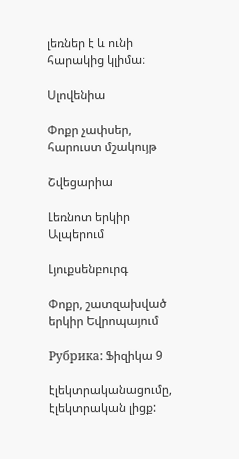լեռներ է և ունի հարակից կլիմա։

Սլովենիա

Փոքր չափսեր, հարուստ մշակույթ

Շվեցարիա

Լեռնոտ երկիր Ալպերում

Լյուքսենբուրգ

Փոքր, շատզախված երկիր Եվրոպայում

Рубрика: Ֆիզիկա 9

էլեկտրականացումը, էլեկտրական լիցք: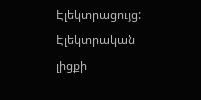Էլեկտրացույց: Էլեկտրական լիցքի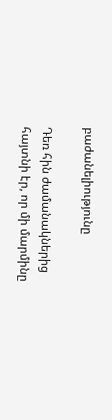բաժանելիությունը

Դեռ հին ժամանակներից հայտնի էր, որ մի մարմինը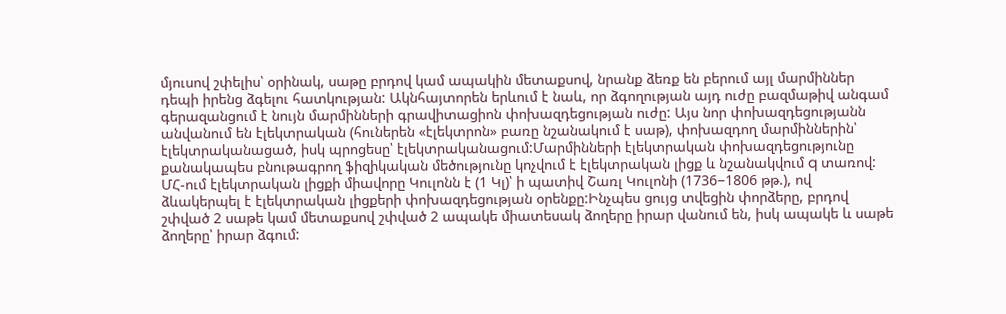մյուսով շփելիս՝ օրինակ, սաթը բրդով կամ ապակին մետաքսով, նրանք ձեռք են բերում այլ մարմիններ դեպի իրենց ձգելու հատկության: Ակնհայտորեն երևում է նաև, որ ձգողության այդ ուժը բազմաթիվ անգամ գերազանցում է նույն մարմինների գրավիտացիոն փոխազդեցության ուժը: Այս նոր փոխազդեցությանն անվանում են էլեկտրական (հուներեն «էլեկտրոն» բառը նշանակում է սաթ), փոխազդող մարմիններին՝ էլեկտրականացած, իսկ պրոցեսը՝ էլեկտրականացում:Մարմինների էլեկտրական փոխազդեցությունը քանակապես բնութագրող ֆիզիկական մեծությունը կոչվում է էլեկտրական լիցք և նշանակվում q տառով: ՄՀ-ում էլեկտրական լիցքի միավորը Կուլոնն է (1 Կլ)՝ ի պատիվ Շառլ Կուլոնի (1736−1806 թթ.), ով ձևակերպել է էլեկտրական լիցքերի փոխազդեցության օրենքը:Ինչպես ցույց տվեցին փորձերը, բրդով շփված 2 սաթե կամ մետաքսով շփված 2 ապակե միատեսակ ձողերը իրար վանում են, իսկ ապակե և սաթե ձողերը՝ իրար ձգում: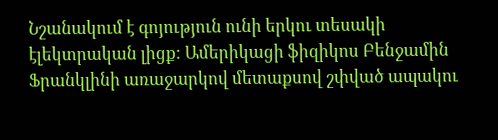Նշանակում է գոյություն ունի երկու տեսակի էլեկտրական լիցք: Ամերիկացի ֆիզիկոս Բենջամին Ֆրանկլինի առաջարկով մետաքսով շփված ապակու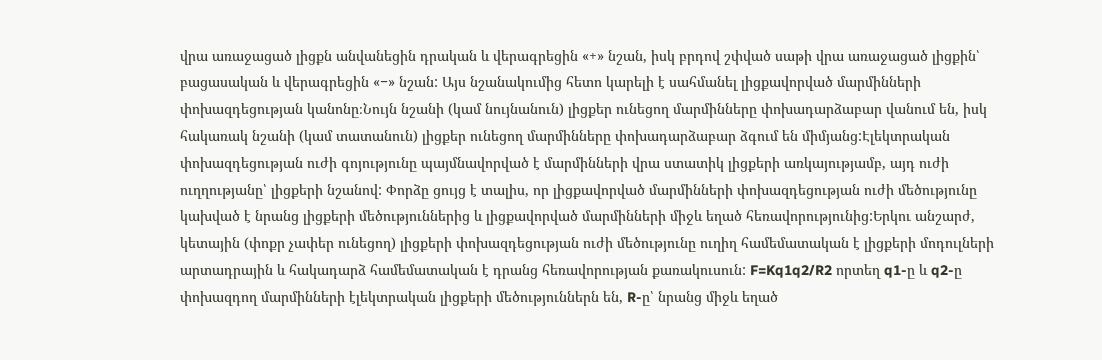վրա առաջացած լիցքն անվանեցին դրական և վերագրեցին «+» նշան, իսկ բրդով շփված սաթի վրա առաջացած լիցքին՝ բացասական և վերագրեցին «−» նշան: Այս նշանակումից հետո կարելի է սահմանել լիցքավորված մարմինների փոխազդեցության կանոնը։Նույն նշանի (կամ նույնանուն) լիցքեր ունեցող մարմինները փոխադարձաբար վանում են, իսկ հակառակ նշանի (կամ տատանուն) լիցքեր ունեցող մարմինները փոխադարձաբար ձգում են միմյանց:Էլեկտրական փոխազդեցության ուժի գոյությունը պայմնավորված է մարմինների վրա ստատիկ լիցքերի առկայությամբ, այդ ուժի ուղղությանը՝ լիցքերի նշանով: Փորձը ցույց է տալիս, որ լիցքավորված մարմինների փոխազդեցության ուժի մեծությունը կախված է նրանց լիցքերի մեծություններից և լիցքավորված մարմինների միջև եղած հեռավորությունից:Երկու անշարժ, կետային (փոքր չափեր ունեցող) լիցքերի փոխազդեցության ուժի մեծությունը ուղիղ համեմատական է լիցքերի մոդուլների արտադրային և հակադարձ համեմատական է դրանց հեռավորության քառակուսուն: F=Kq1q2/R2 որտեղ q1-ը և q2-ը փոխազդող մարմինների էլեկտրական լիցքերի մեծություններն են, R-ը՝ նրանց միջև եղած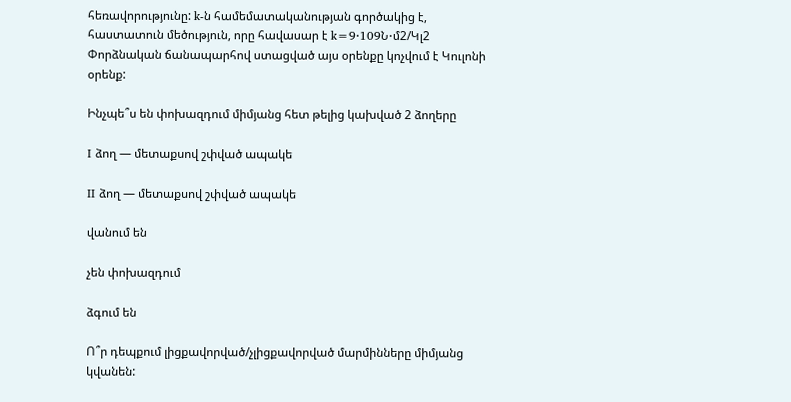հեռավորությունը: k-ն համեմատականության գործակից է, հաստատուն մեծություն, որը հավասար է k=9⋅109Ն⋅մ2/Կլ2 Փորձնական ճանապարհով ստացված այս օրենքը կոչվում է Կուլոնի օրենք:

Ինչպե՞ս են փոխազդում միմյանց հետ թելից կախված 2 ձողերը

I ձող — մետաքսով շփված ապակե

II ձող — մետաքսով շփված ապակե

վանում են

չեն փոխազդում

ձգում են

Ո՞ր դեպքում լիցքավորված/չլիցքավորված մարմինները միմյանց կվանեն: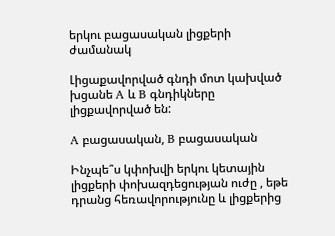երկու բացասական լիցքերի ժամանակ

Լիցաքավորված գնդի մոտ կախված խցանե A և B գնդիկները լիցքավորված են:

A բացասական, B բացասական

Ինչպե՞ս կփոխվի երկու կետային լիցքերի փոխազդեցության ուժը , եթե դրանց հեռավորությունը և լիցքերից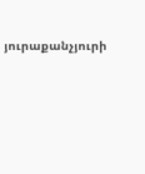յուրաքանչյուրի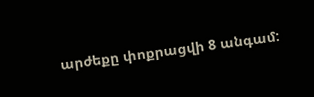արժեքը փոքրացվի 8 անգամ: